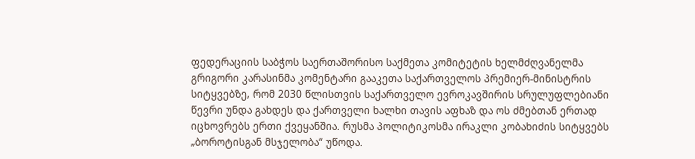ფედერაციის საბჭოს საერთაშორისო საქმეთა კომიტეტის ხელმძღვანელმა გრიგორი კარასინმა კომენტარი გააკეთა საქართველოს პრემიერ-მინისტრის სიტყვებზე, რომ 2030 წლისთვის საქართველო ევროკავშირის სრულუფლებიანი წევრი უნდა გახდეს და ქართველი ხალხი თავის აფხაზ და ოს ძმებთან ერთად იცხოვრებს ერთი ქვეყანშია. რუსმა პოლიტიკოსმა ირაკლი კობახიძის სიტყვებს „ბოროტისგან მსჯელობა“ უწოდა.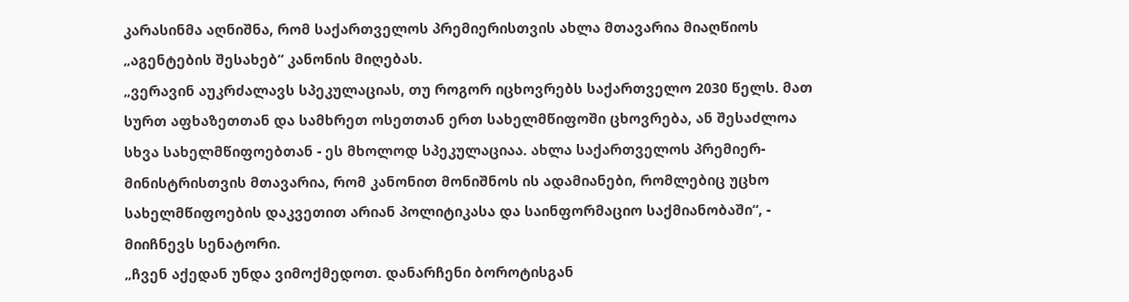კარასინმა აღნიშნა, რომ საქართველოს პრემიერისთვის ახლა მთავარია მიაღწიოს „აგენტების შესახებ“ კანონის მიღებას.
„ვერავინ აუკრძალავს სპეკულაციას, თუ როგორ იცხოვრებს საქართველო 2030 წელს. მათ სურთ აფხაზეთთან და სამხრეთ ოსეთთან ერთ სახელმწიფოში ცხოვრება, ან შესაძლოა სხვა სახელმწიფოებთან - ეს მხოლოდ სპეკულაციაა. ახლა საქართველოს პრემიერ-მინისტრისთვის მთავარია, რომ კანონით მონიშნოს ის ადამიანები, რომლებიც უცხო სახელმწიფოების დაკვეთით არიან პოლიტიკასა და საინფორმაციო საქმიანობაში“, - მიიჩნევს სენატორი.
„ჩვენ აქედან უნდა ვიმოქმედოთ. დანარჩენი ბოროტისგან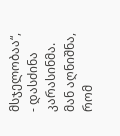მსჯელობაა“, - დასძინა კარასინმა.
მან აღნიშნა, რომ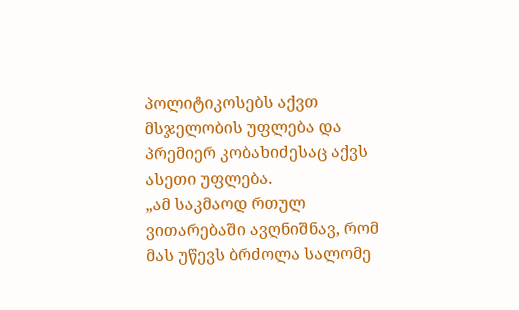პოლიტიკოსებს აქვთ მსჯელობის უფლება და პრემიერ კობახიძესაც აქვს ასეთი უფლება.
„ამ საკმაოდ რთულ ვითარებაში ავღნიშნავ, რომ მას უწევს ბრძოლა სალომე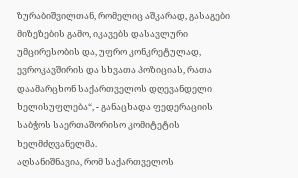ზურაბიშვილთან, რომელიც აშკარად, გასაგები მიზეზების გამო, იკავებს დასავლური უმცირესობის და, უფრო კონკრეტულად, ევროკავშირის და სხვათა პოზიციას, რათა დაამარცხონ საქართველოს დღევანდელი ხელისუფლება“, - განაცხადა ფედერაციის საბჭოს საერთაშორისო კომიტეტის ხელმძღვანელმა.
აღსანიშნავია, რომ საქართველოს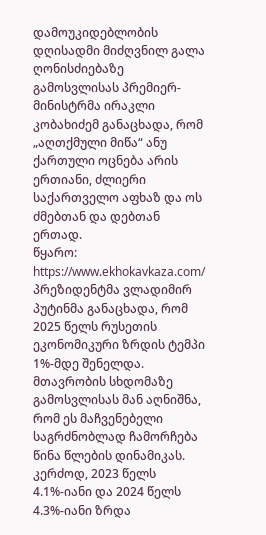დამოუკიდებლობის დღისადმი მიძღვნილ გალა ღონისძიებაზე გამოსვლისას პრემიერ-მინისტრმა ირაკლი კობახიძემ განაცხადა, რომ „აღთქმული მიწა“ ანუ ქართული ოცნება არის ერთიანი, ძლიერი საქართველო აფხაზ და ოს ძმებთან და დებთან ერთად.
წყარო: https://www.ekhokavkaza.com/
პრეზიდენტმა ვლადიმირ პუტინმა განაცხადა, რომ 2025 წელს რუსეთის ეკონომიკური ზრდის ტემპი 1%-მდე შენელდა.
მთავრობის სხდომაზე გამოსვლისას მან აღნიშნა, რომ ეს მაჩვენებელი საგრძნობლად ჩამორჩება წინა წლების დინამიკას. კერძოდ, 2023 წელს 4.1%-იანი და 2024 წელს 4.3%-იანი ზრდა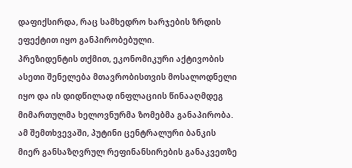დაფიქსირდა, რაც სამხედრო ხარჯების ზრდის ეფექტით იყო განპირობებული.
პრეზიდენტის თქმით, ეკონომიკური აქტივობის ასეთი შენელება მთავრობისთვის მოსალოდნელი იყო და ის დიდწილად ინფლაციის წინააღმდეგ მიმართულმა ხელოვნურმა ზომებმა განაპირობა. ამ შემთხვევაში, პუტინი ცენტრალური ბანკის მიერ განსაზღვრულ რეფინანსირების განაკვეთზე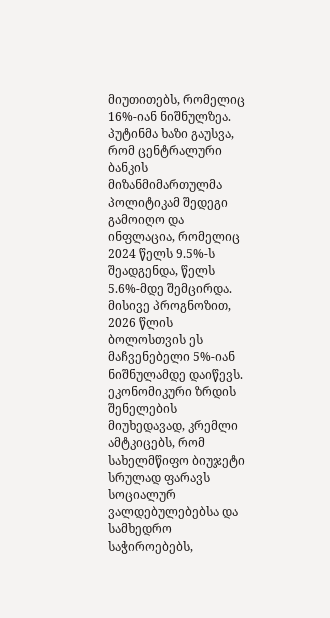მიუთითებს, რომელიც 16%-იან ნიშნულზეა.
პუტინმა ხაზი გაუსვა, რომ ცენტრალური ბანკის მიზანმიმართულმა პოლიტიკამ შედეგი გამოიღო და ინფლაცია, რომელიც 2024 წელს 9.5%-ს შეადგენდა, წელს 5.6%-მდე შემცირდა. მისივე პროგნოზით, 2026 წლის ბოლოსთვის ეს მაჩვენებელი 5%-იან ნიშნულამდე დაიწევს.
ეკონომიკური ზრდის შენელების მიუხედავად, კრემლი ამტკიცებს, რომ სახელმწიფო ბიუჯეტი სრულად ფარავს სოციალურ ვალდებულებებსა და სამხედრო საჭიროებებს,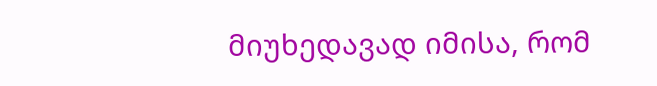მიუხედავად იმისა, რომ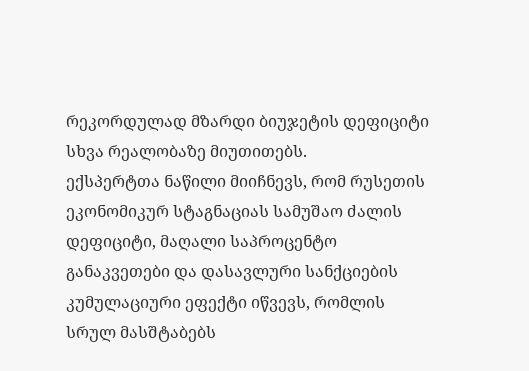რეკორდულად მზარდი ბიუჯეტის დეფიციტი სხვა რეალობაზე მიუთითებს.
ექსპერტთა ნაწილი მიიჩნევს, რომ რუსეთის ეკონომიკურ სტაგნაციას სამუშაო ძალის დეფიციტი, მაღალი საპროცენტო განაკვეთები და დასავლური სანქციების კუმულაციური ეფექტი იწვევს, რომლის სრულ მასშტაბებს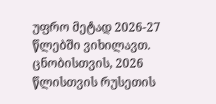უფრო მეტად 2026-27 წლებში ვიხილავთ.
ცნობისთვის, 2026 წლისთვის რუსეთის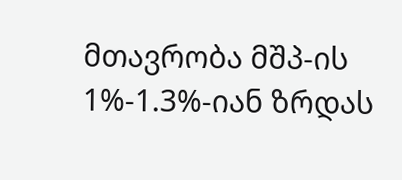მთავრობა მშპ-ის 1%-1.3%-იან ზრდას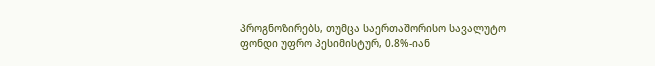პროგნოზირებს, თუმცა საერთაშორისო სავალუტო ფონდი უფრო პესიმისტურ, 0.8%-იან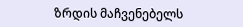ზრდის მაჩვენებელს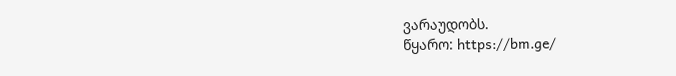ვარაუდობს.
წყარო: https://bm.ge/